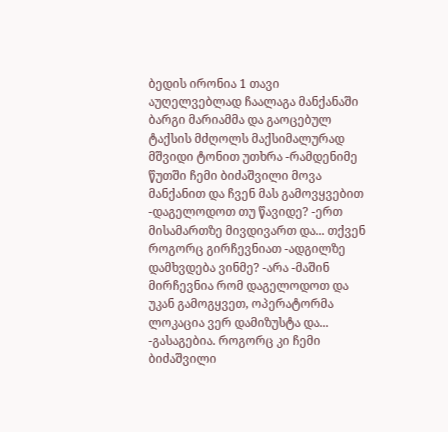ბედის ირონია 1 თავი
აუღელვებლად ჩაალაგა მანქანაში ბარგი მარიამმა და გაოცებულ ტაქსის მძღოლს მაქსიმალურად მშვიდი ტონით უთხრა -რამდენიმე წუთში ჩემი ბიძაშვილი მოვა მანქანით და ჩვენ მას გამოვყვებით -დაგელოდოთ თუ წავიდე? -ერთ მისამართზე მივდივართ და... თქვენ როგორც გირჩევნიათ -ადგილზე დამხვდება ვინმე? -არა -მაშინ მირჩევნია რომ დაგელოდოთ და უკან გამოგყვეთ, ოპერატორმა ლოკაცია ვერ დამიზუსტა და... -გასაგებია. როგორც კი ჩემი ბიძაშვილი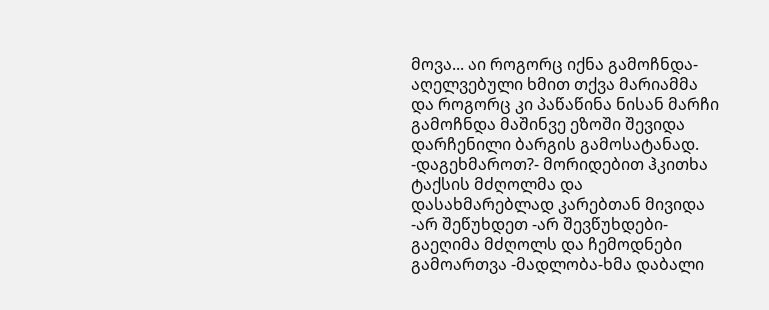მოვა... აი როგორც იქნა გამოჩნდა- აღელვებული ხმით თქვა მარიამმა და როგორც კი პაწაწინა ნისან მარჩი გამოჩნდა მაშინვე ეზოში შევიდა დარჩენილი ბარგის გამოსატანად. -დაგეხმაროთ?- მორიდებით ჰკითხა ტაქსის მძღოლმა და დასახმარებლად კარებთან მივიდა -არ შეწუხდეთ -არ შევწუხდები- გაეღიმა მძღოლს და ჩემოდნები გამოართვა -მადლობა-ხმა დაბალი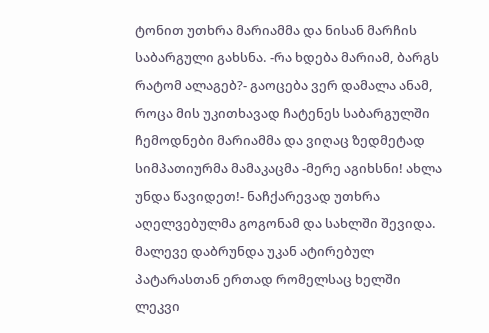ტონით უთხრა მარიამმა და ნისან მარჩის საბარგული გახსნა. -რა ხდება მარიამ, ბარგს რატომ ალაგებ?- გაოცება ვერ დამალა ანამ, როცა მის უკითხავად ჩატენეს საბარგულში ჩემოდნები მარიამმა და ვიღაც ზედმეტად სიმპათიურმა მამაკაცმა -მერე აგიხსნი! ახლა უნდა წავიდეთ!- ნაჩქარევად უთხრა აღელვებულმა გოგონამ და სახლში შევიდა. მალევე დაბრუნდა უკან ატირებულ პატარასთან ერთად რომელსაც ხელში ლეკვი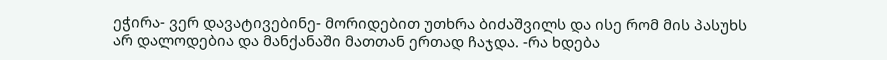ეჭირა- ვერ დავატივებინე- მორიდებით უთხრა ბიძაშვილს და ისე რომ მის პასუხს არ დალოდებია და მანქანაში მათთან ერთად ჩაჯდა. -რა ხდება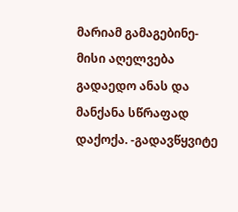მარიამ გამაგებინე-მისი აღელვება გადაედო ანას და მანქანა სწრაფად დაქოქა. -გადავწყვიტე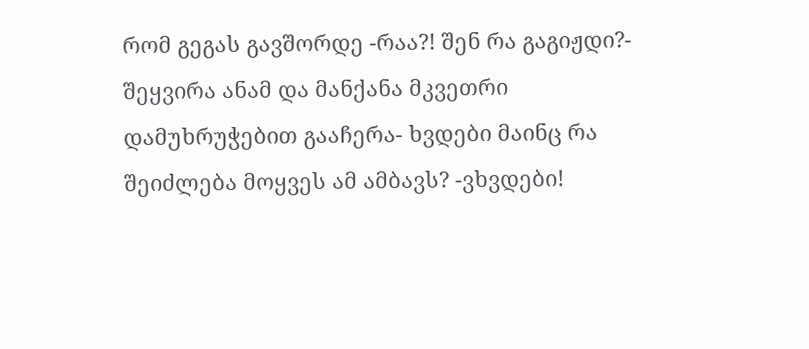რომ გეგას გავშორდე -რაა?! შენ რა გაგიჟდი?- შეყვირა ანამ და მანქანა მკვეთრი დამუხრუჭებით გააჩერა- ხვდები მაინც რა შეიძლება მოყვეს ამ ამბავს? -ვხვდები!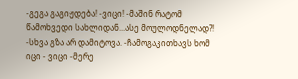-გეგა გაგიჟდება! -ვიცი! -მაშინ რატომ წამოხვედი სახლიდან...ასე მოულოდნელად?! -სხვა გზა არ დამიტოვა. -ჩამოგაკითხავს ხომ იცი - ვიცი -მერე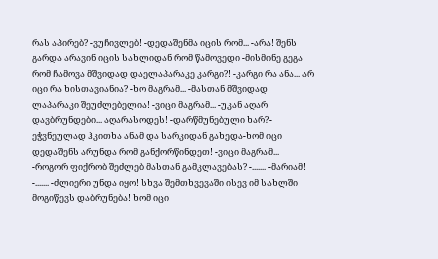რას აპირებ? -ვუჩივლებ! -დედაშენმა იცის რომ... -არა! შენს გარდა არავინ იცის სახლიდან რომ წამოვედი -მისმინე გეგა რომ ჩამოვა მშვიდად დაელაპარაკე კარგი?! -კარგი რა ანა... არ იცი რა ხისთავიანია? -ხო მაგრამ... -მასთან მშვიდად ლაპარაკი შეუძლებელია! -ვიცი მაგრამ... -უკან აღარ დავბრუნდები... აღარასოდეს! -დარწმუნებული ხარ?- ეჭვნეულად ჰკითხა ანამ და სარკიდან გახედა-ხომ იცი დედაშენს არუნდა რომ განქორწინდეთ! -ვიცი მაგრამ... -როგორ ფიქრობ შეძლებ მასთან გამკლავებას? -....... -მარიამ! -....... -ძლიერი უნდა იყო! სხვა შემთხვევაში ისევ იმ სახლში მოგიწევს დაბრუნება! ხომ იცი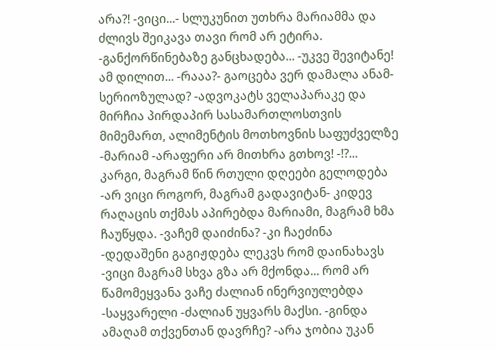არა?! -ვიცი...- სლუკუნით უთხრა მარიამმა და ძლივს შეიკავა თავი რომ არ ეტირა. -განქორწინებაზე განცხადება... -უკვე შევიტანე! ამ დილით... -რააა?- გაოცება ვერ დამალა ანამ-სერიოზულად? -ადვოკატს ველაპარაკე და მირჩია პირდაპირ სასამართლოსთვის მიმემართ, ალიმენტის მოთხოვნის საფუძველზე -მარიამ -არაფერი არ მითხრა გთხოვ! -!?... კარგი, მაგრამ წინ რთული დღეები გელოდება -არ ვიცი როგორ, მაგრამ გადავიტან- კიდევ რაღაცის თქმას აპირებდა მარიამი, მაგრამ ხმა ჩაუწყდა. -ვაჩემ დაიძინა? -კი ჩაეძინა -დედაშენი გაგიჟდება ლეკვს რომ დაინახავს -ვიცი მაგრამ სხვა გზა არ მქონდა... რომ არ წამომეყვანა ვაჩე ძალიან ინერვიულებდა -საყვარელი -ძალიან უყვარს მაქსი. -გინდა ამაღამ თქვენთან დავრჩე? -არა ჯობია უკან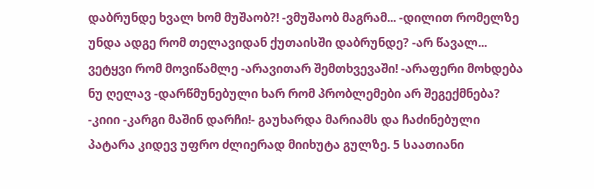დაბრუნდე ხვალ ხომ მუშაობ?! -ვმუშაობ მაგრამ... -დილით რომელზე უნდა ადგე რომ თელავიდან ქუთაისში დაბრუნდე? -არ წავალ... ვეტყვი რომ მოვიწამლე -არავითარ შემთხვევაში! -არაფერი მოხდება ნუ ღელავ -დარწმუნებული ხარ რომ პრობლემები არ შეგექმნება? -კიიი -კარგი მაშინ დარჩი!- გაუხარდა მარიამს და ჩაძინებული პატარა კიდევ უფრო ძლიერად მიიხუტა გულზე. 5 საათიანი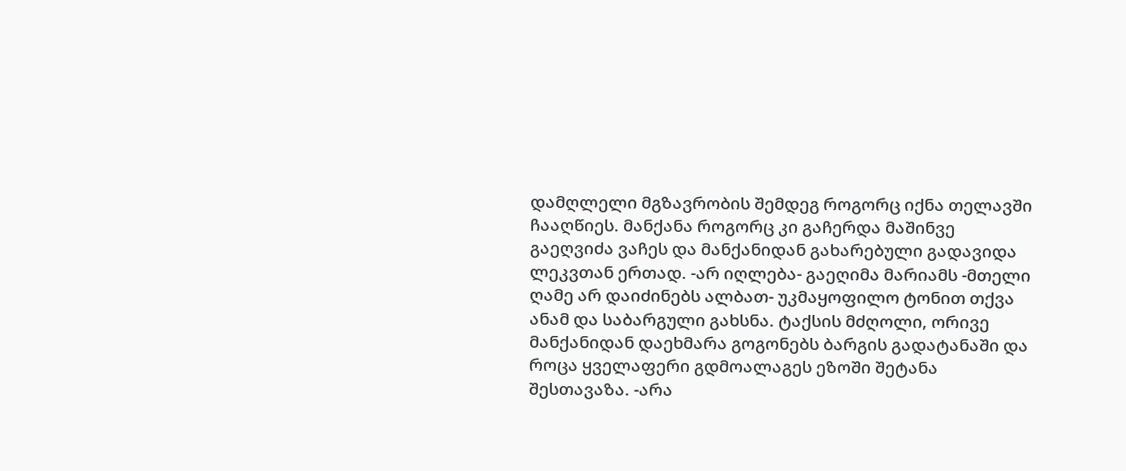დამღლელი მგზავრობის შემდეგ როგორც იქნა თელავში ჩააღწიეს. მანქანა როგორც კი გაჩერდა მაშინვე გაეღვიძა ვაჩეს და მანქანიდან გახარებული გადავიდა ლეკვთან ერთად. -არ იღლება- გაეღიმა მარიამს -მთელი ღამე არ დაიძინებს ალბათ- უკმაყოფილო ტონით თქვა ანამ და საბარგული გახსნა. ტაქსის მძღოლი, ორივე მანქანიდან დაეხმარა გოგონებს ბარგის გადატანაში და როცა ყველაფერი გდმოალაგეს ეზოში შეტანა შესთავაზა. -არა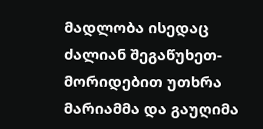მადლობა ისედაც ძალიან შეგაწუხეთ- მორიდებით უთხრა მარიამმა და გაუღიმა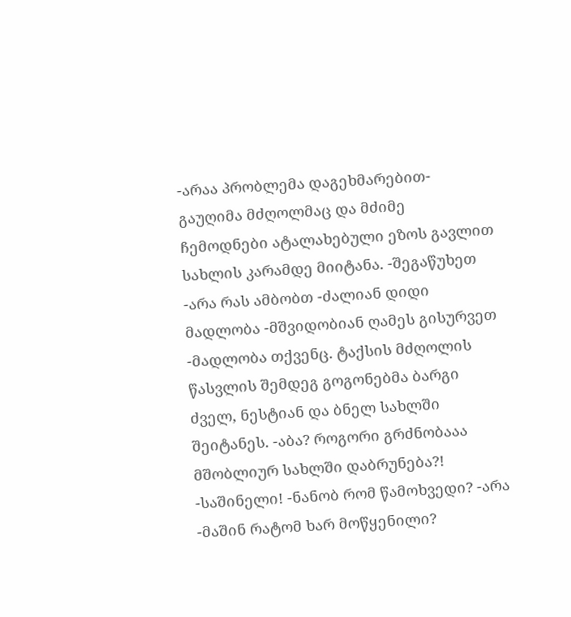-არაა პრობლემა დაგეხმარებით- გაუღიმა მძღოლმაც და მძიმე ჩემოდნები ატალახებული ეზოს გავლით სახლის კარამდე მიიტანა. -შეგაწუხეთ -არა რას ამბობთ -ძალიან დიდი მადლობა -მშვიდობიან ღამეს გისურვეთ -მადლობა თქვენც. ტაქსის მძღოლის წასვლის შემდეგ გოგონებმა ბარგი ძველ, ნესტიან და ბნელ სახლში შეიტანეს. -აბა? როგორი გრძნობააა მშობლიურ სახლში დაბრუნება?! -საშინელი! -ნანობ რომ წამოხვედი? -არა -მაშინ რატომ ხარ მოწყენილი?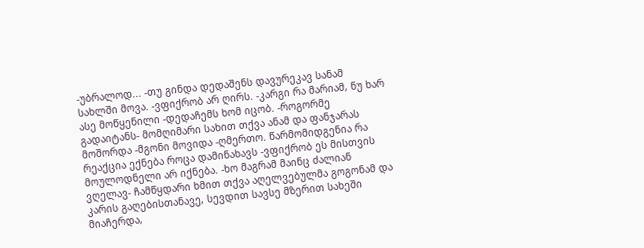-უბრალოდ... -თუ გინდა დედაშენს დავურეკავ სანამ სახლში მოვა. -ვფიქრობ არ ღირს. -კარგი რა მარიამ, ნუ ხარ ასე მოწყენილი -დედაჩემს ხომ იცობ. -როგორმე გადაიტანს- მომღიმარი სახით თქვა ანამ და ფანჯარას მოშორდა -მგონი მოვიდა -ღმერთო. წარმომიდგენია რა რეაქცია ექნება როცა დამინახავს -ვფიქრობ ეს მისთვის მოულოდნელი არ იქნება. -ხო მაგრამ მაინც ძალიან ვღელავ- ჩამწყდარი ხმით თქვა აღელვებულმა გოგონამ და კარის გაღებისთანავე, სევდით სავსე მზერით სახეში მიაჩერდა,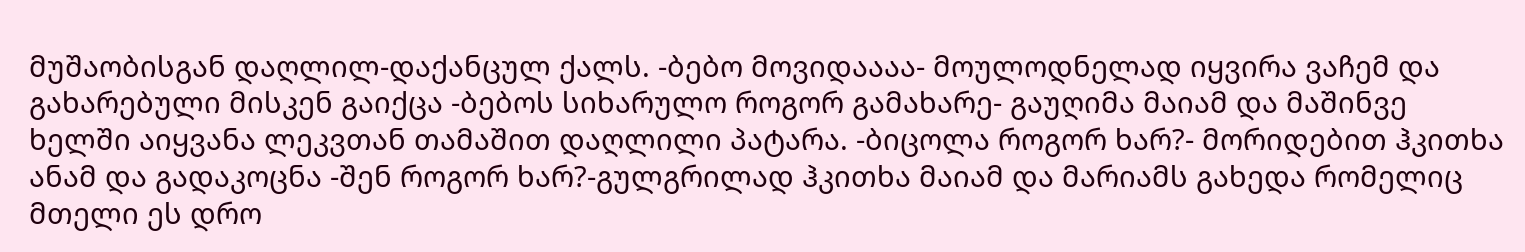მუშაობისგან დაღლილ-დაქანცულ ქალს. -ბებო მოვიდაააა- მოულოდნელად იყვირა ვაჩემ და გახარებული მისკენ გაიქცა -ბებოს სიხარულო როგორ გამახარე- გაუღიმა მაიამ და მაშინვე ხელში აიყვანა ლეკვთან თამაშით დაღლილი პატარა. -ბიცოლა როგორ ხარ?- მორიდებით ჰკითხა ანამ და გადაკოცნა -შენ როგორ ხარ?-გულგრილად ჰკითხა მაიამ და მარიამს გახედა რომელიც მთელი ეს დრო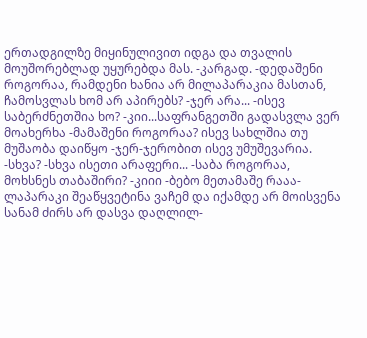ერთადგილზე მიყინულივით იდგა და თვალის მოუშორებლად უყურებდა მას. -კარგად. -დედაშენი როგორაა, რამდენი ხანია არ მილაპარაკია მასთან, ჩამოსვლას ხომ არ აპირებს? -ჯერ არა... -ისევ საბერძნეთშია ხო? -კიი...საფრანგეთში გადასვლა ვერ მოახერხა -მამაშენი როგორაა? ისევ სახლშია თუ მუშაობა დაიწყო -ჯერ-ჯერობით ისევ უმუშევარია. -სხვა? -სხვა ისეთი არაფერი... -საბა როგორაა, მოხსნეს თაბაშირი? -კიიი -ბებო მეთამაშე რააა- ლაპარაკი შეაწყვეტინა ვაჩემ და იქამდე არ მოისვენა სანამ ძირს არ დასვა დაღლილ-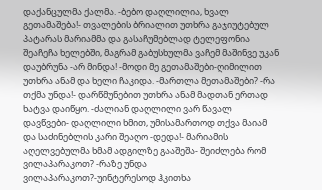დაქანცულმა ქალმა. -ბებო დაღლილია, ხვალ გეთამაშება!- თვალების ბრიალით უთხრა გაჯიუტებულ პატარას მარიამმა და გასაჩუმებლად ტელეფონია შეაჩეჩა ხელებში, მაგრამ გაბუსხულმა ვაჩემ მაშინვე უკან დაუბრუნა -არ მინდა! -მოდი მე გეთამაშები-ღიმილით უთხრა ანამ და ხელი ჩაკიდა. -მართლა მეთამაშები? -რა თქმა უნდა!- დარწმუნებით უთხრა ანამ მადთან ერთად ხატვა დაიწყო. -ძალიან დაღლილი ვარ წავალ დავწვები- დაღლილი ხმით, უმისამართოდ თქვა მაიამ და საძინებლის კარი შეაღო -დედა!- მარიამის აღელვებულმა ხმამ ადგილზე გააშეშა- შეიძლება რომ ვილაპარაკოთ? -რაზე უნდა ვილაპარაკოთ?-უინტერესოდ ჰკითხა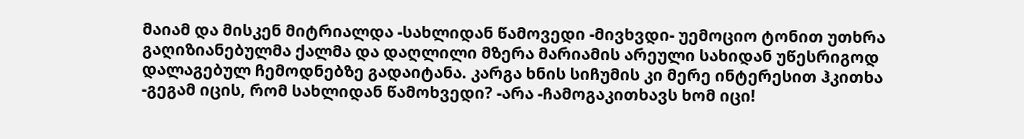მაიამ და მისკენ მიტრიალდა -სახლიდან წამოვედი -მივხვდი- უემოციო ტონით უთხრა გაღიზიანებულმა ქალმა და დაღლილი მზერა მარიამის არეული სახიდან უწესრიგოდ დალაგებულ ჩემოდნებზე გადაიტანა. კარგა ხნის სიჩუმის კი მერე ინტერესით ჰკითხა -გეგამ იცის, რომ სახლიდან წამოხვედი? -არა -ჩამოგაკითხავს ხომ იცი!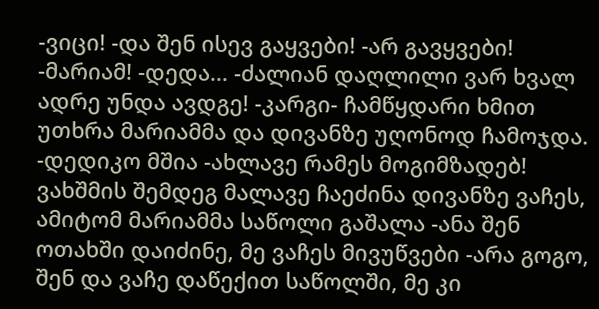-ვიცი! -და შენ ისევ გაყვები! -არ გავყვები! -მარიამ! -დედა... -ძალიან დაღლილი ვარ ხვალ ადრე უნდა ავდგე! -კარგი- ჩამწყდარი ხმით უთხრა მარიამმა და დივანზე უღონოდ ჩამოჯდა. -დედიკო მშია -ახლავე რამეს მოგიმზადებ! ვახშმის შემდეგ მალავე ჩაეძინა დივანზე ვაჩეს, ამიტომ მარიამმა საწოლი გაშალა -ანა შენ ოთახში დაიძინე, მე ვაჩეს მივუწვები -არა გოგო, შენ და ვაჩე დაწექით საწოლში, მე კი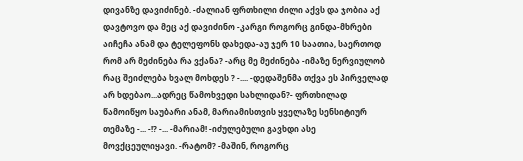დივანზე დავიძინებ. -ძალიან ფრთხილი ძილი აქვს და ჯობია აქ დავტოვო და მეც აქ დავიძინო -კარგი როგორც გინდა-მხრები აიჩეჩა ანამ და ტელეფონს დახედა-აუ ჯერ 10 საათია, საერთოდ რომ არ მეძინება რა ვქანა? -არც მე მეძინება -იმაზე ნერვიულობ რაც შეიძლება ხვალ მოხდეს ? -.... -დედაშენმა თქვა ეს პირველად არ ხდებაო...ადრეც წამოხვედი სახლიდან?- ფრთხილად წამოიწყო საუბარი ანამ, მარიამისთვის ყველაზე სენსიტიურ თემაზე -... -!? -... -მარიამ! -იძულებული გავხდი ასე მოვქცეულიყავი. -რატომ? -მაშინ, როგორც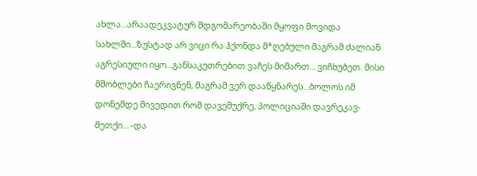ახლა...არაადეკვატურ მდგომარეობაში მყოფი მოვიდა სახლში...ზუსტად არ ვიცი რა ჰქონდა მ*ღებული მაგრამ ძალიან აგრესიული იყო...განსაკუთრებით ვაჩეს მიმართ... ვიჩხუბეთ. მისი მშობლები ჩაერივნენ, მაგრამ ვერ დააწყნარეს...ბოლოს იმ დონემდე მივედით რომ დავემუქრე, პოლიციაში დავრეკავ-მეთქი... -და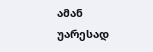ამან უარესად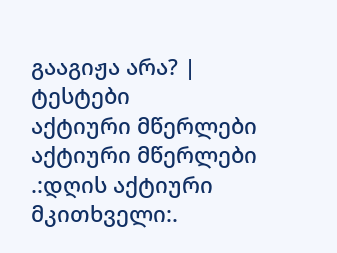გააგიჟა არა? |
ტესტები
აქტიური მწერლები
აქტიური მწერლები
.:დღის აქტიური მკითხველი:.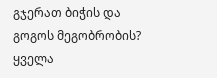გჯერათ ბიჭის და გოგოს მეგობრობის?
ყველა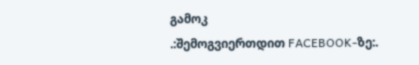გამოკ
.:შემოგვიერთდით FACEBOOK-ზე:.